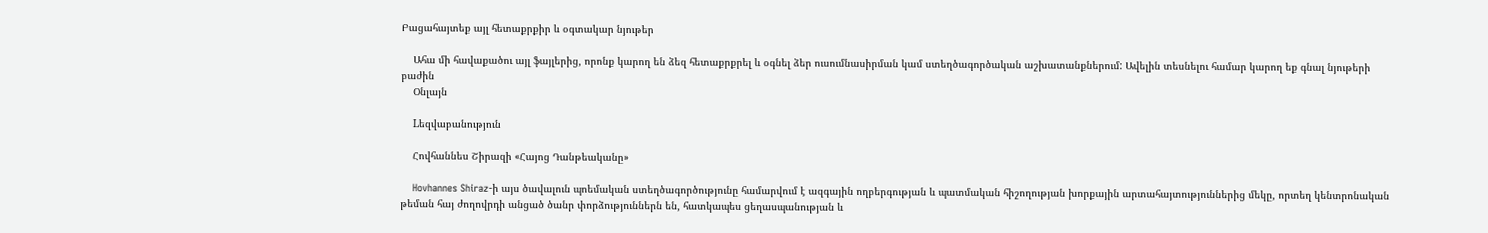Բացահայտեք այլ հետաքրքիր և օգտակար նյութեր

    Ահա մի հավաքածու այլ ֆայլերից, որոնք կարող են ձեզ հետաքրքրել և օգնել ձեր ուսումնասիրման կամ ստեղծագործական աշխատանքներում: Ավելին տեսնելու համար կարող եք գնալ նյութերի բաժին
    Օնլայն

    Lեզվաբանություն

    Հովհաննես Շիրազի «Հայոց Դանթեականը»

    Hovhannes Shiraz-ի այս ծավալուն պոեմական ստեղծագործությունը համարվում է ազգային ողբերգության և պատմական հիշողության խորքային արտահայտություններից մեկը, որտեղ կենտրոնական թեման հայ ժողովրդի անցած ծանր փորձություններն են, հատկապես ցեղասպանության և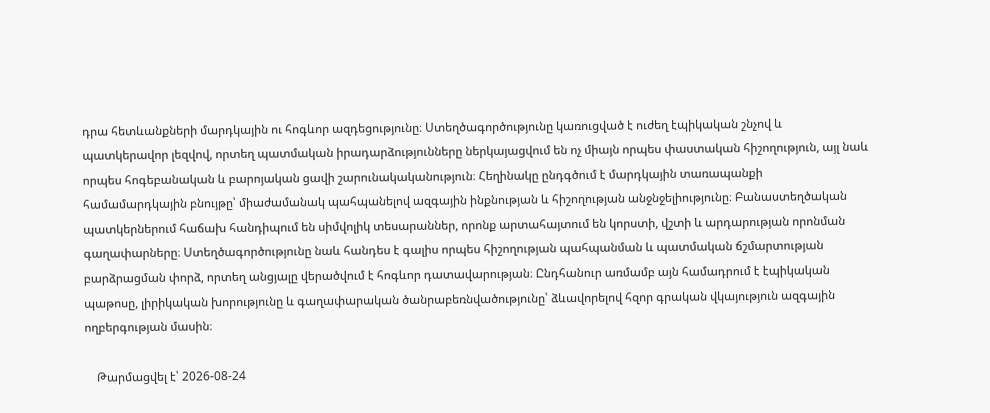դրա հետևանքների մարդկային ու հոգևոր ազդեցությունը։ Ստեղծագործությունը կառուցված է ուժեղ էպիկական շնչով և պատկերավոր լեզվով, որտեղ պատմական իրադարձությունները ներկայացվում են ոչ միայն որպես փաստական հիշողություն, այլ նաև որպես հոգեբանական և բարոյական ցավի շարունակականություն։ Հեղինակը ընդգծում է մարդկային տառապանքի համամարդկային բնույթը՝ միաժամանակ պահպանելով ազգային ինքնության և հիշողության անջնջելիությունը։ Բանաստեղծական պատկերներում հաճախ հանդիպում են սիմվոլիկ տեսարաններ, որոնք արտահայտում են կորստի, վշտի և արդարության որոնման գաղափարները։ Ստեղծագործությունը նաև հանդես է գալիս որպես հիշողության պահպանման և պատմական ճշմարտության բարձրացման փորձ, որտեղ անցյալը վերածվում է հոգևոր դատավարության։ Ընդհանուր առմամբ այն համադրում է էպիկական պաթոսը, լիրիկական խորությունը և գաղափարական ծանրաբեռնվածությունը՝ ձևավորելով հզոր գրական վկայություն ազգային ողբերգության մասին։

    Թարմացվել է՝ 2026-08-24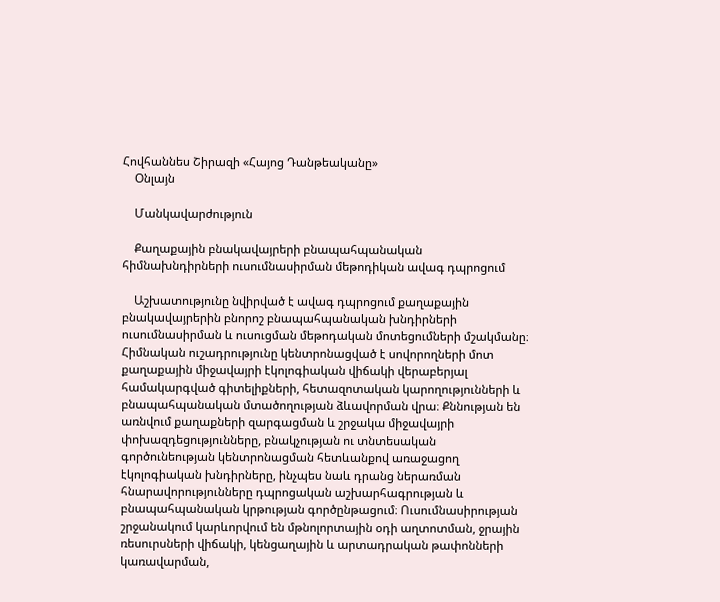Հովհաննես Շիրազի «Հայոց Դանթեականը»
    Օնլայն

    Մանկավարժություն

    Քաղաքային բնակավայրերի բնապահպանական հիմնախնդիրների ուսումնասիրման մեթոդիկան ավագ դպրոցում

    Աշխատությունը նվիրված է ավագ դպրոցում քաղաքային բնակավայրերին բնորոշ բնապահպանական խնդիրների ուսումնասիրման և ուսուցման մեթոդական մոտեցումների մշակմանը։ Հիմնական ուշադրությունը կենտրոնացված է սովորողների մոտ քաղաքային միջավայրի էկոլոգիական վիճակի վերաբերյալ համակարգված գիտելիքների, հետազոտական կարողությունների և բնապահպանական մտածողության ձևավորման վրա։ Քննության են առնվում քաղաքների զարգացման և շրջակա միջավայրի փոխազդեցությունները, բնակչության ու տնտեսական գործունեության կենտրոնացման հետևանքով առաջացող էկոլոգիական խնդիրները, ինչպես նաև դրանց ներառման հնարավորությունները դպրոցական աշխարհագրության և բնապահպանական կրթության գործընթացում։ Ուսումնասիրության շրջանակում կարևորվում են մթնոլորտային օդի աղտոտման, ջրային ռեսուրսների վիճակի, կենցաղային և արտադրական թափոնների կառավարման,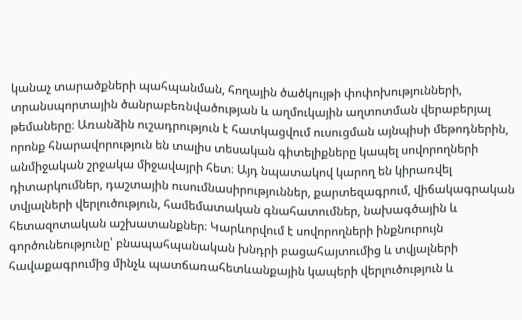կանաչ տարածքների պահպանման, հողային ծածկույթի փոփոխությունների, տրանսպորտային ծանրաբեռնվածության և աղմուկային աղտոտման վերաբերյալ թեմաները։ Առանձին ուշադրություն է հատկացվում ուսուցման այնպիսի մեթոդներին, որոնք հնարավորություն են տալիս տեսական գիտելիքները կապել սովորողների անմիջական շրջակա միջավայրի հետ։ Այդ նպատակով կարող են կիրառվել դիտարկումներ, դաշտային ուսումնասիրություններ, քարտեզագրում, վիճակագրական տվյալների վերլուծություն, համեմատական գնահատումներ, նախագծային և հետազոտական աշխատանքներ։ Կարևորվում է սովորողների ինքնուրույն գործունեությունը՝ բնապահպանական խնդրի բացահայտումից և տվյալների հավաքագրումից մինչև պատճառահետևանքային կապերի վերլուծություն և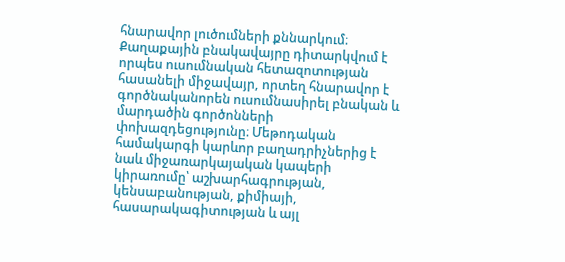հնարավոր լուծումների քննարկում։ Քաղաքային բնակավայրը դիտարկվում է որպես ուսումնական հետազոտության հասանելի միջավայր, որտեղ հնարավոր է գործնականորեն ուսումնասիրել բնական և մարդածին գործոնների փոխազդեցությունը։ Մեթոդական համակարգի կարևոր բաղադրիչներից է նաև միջառարկայական կապերի կիրառումը՝ աշխարհագրության, կենսաբանության, քիմիայի, հասարակագիտության և այլ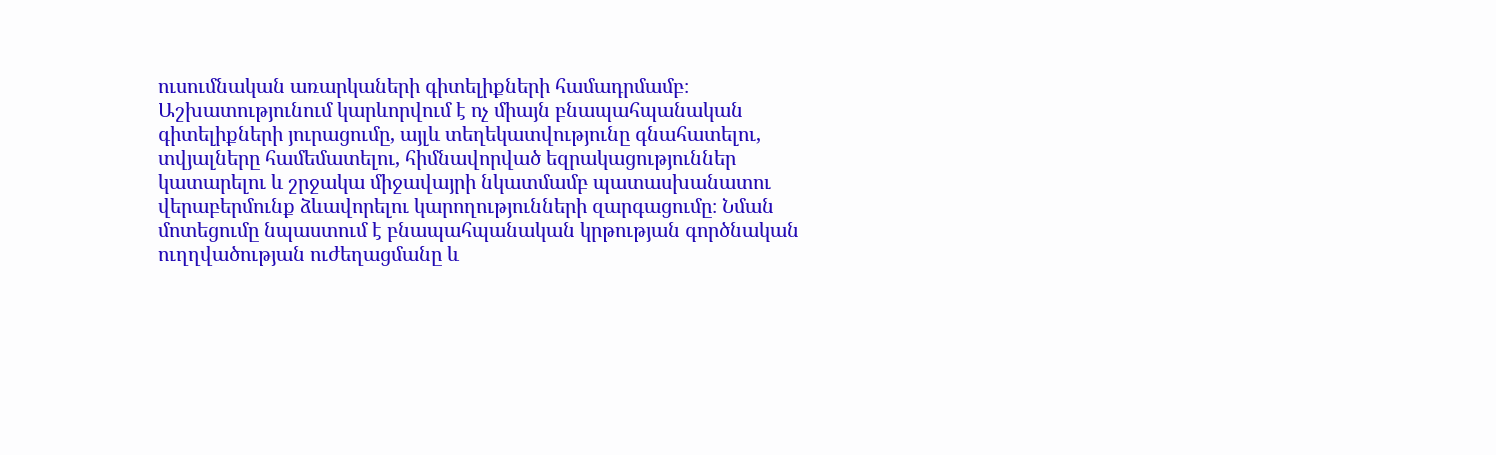ուսումնական առարկաների գիտելիքների համադրմամբ։ Աշխատությունում կարևորվում է ոչ միայն բնապահպանական գիտելիքների յուրացումը, այլև տեղեկատվությունը գնահատելու, տվյալները համեմատելու, հիմնավորված եզրակացություններ կատարելու և շրջակա միջավայրի նկատմամբ պատասխանատու վերաբերմունք ձևավորելու կարողությունների զարգացումը։ Նման մոտեցումը նպաստում է բնապահպանական կրթության գործնական ուղղվածության ուժեղացմանը և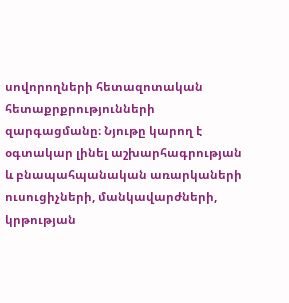սովորողների հետազոտական հետաքրքրությունների զարգացմանը։ Նյութը կարող է օգտակար լինել աշխարհագրության և բնապահպանական առարկաների ուսուցիչների, մանկավարժների, կրթության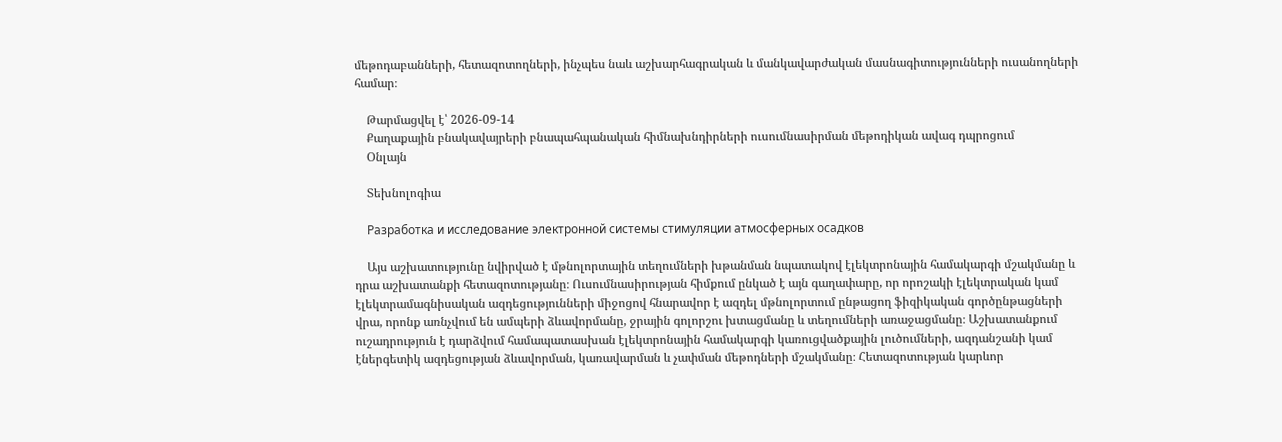մեթոդաբանների, հետազոտողների, ինչպես նաև աշխարհագրական և մանկավարժական մասնագիտությունների ուսանողների համար։

    Թարմացվել է՝ 2026-09-14
    Քաղաքային բնակավայրերի բնապահպանական հիմնախնդիրների ուսումնասիրման մեթոդիկան ավագ դպրոցում
    Օնլայն

    Տեխնոլոգիա

    Разработка и исследование электронной системы стимуляции атмосферных осадков

    Այս աշխատությունը նվիրված է մթնոլորտային տեղումների խթանման նպատակով էլեկտրոնային համակարգի մշակմանը և դրա աշխատանքի հետազոտությանը։ Ուսումնասիրության հիմքում ընկած է այն գաղափարը, որ որոշակի էլեկտրական կամ էլեկտրամագնիսական ազդեցությունների միջոցով հնարավոր է ազդել մթնոլորտում ընթացող ֆիզիկական գործընթացների վրա, որոնք առնչվում են ամպերի ձևավորմանը, ջրային գոլորշու խտացմանը և տեղումների առաջացմանը։ Աշխատանքում ուշադրություն է դարձվում համապատասխան էլեկտրոնային համակարգի կառուցվածքային լուծումների, ազդանշանի կամ էներգետիկ ազդեցության ձևավորման, կառավարման և չափման մեթոդների մշակմանը։ Հետազոտության կարևոր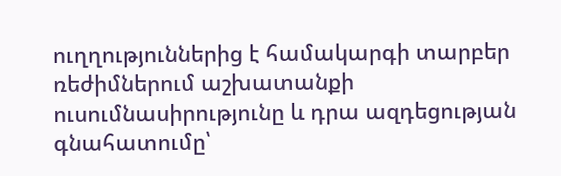ուղղություններից է համակարգի տարբեր ռեժիմներում աշխատանքի ուսումնասիրությունը և դրա ազդեցության գնահատումը՝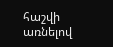հաշվի առնելով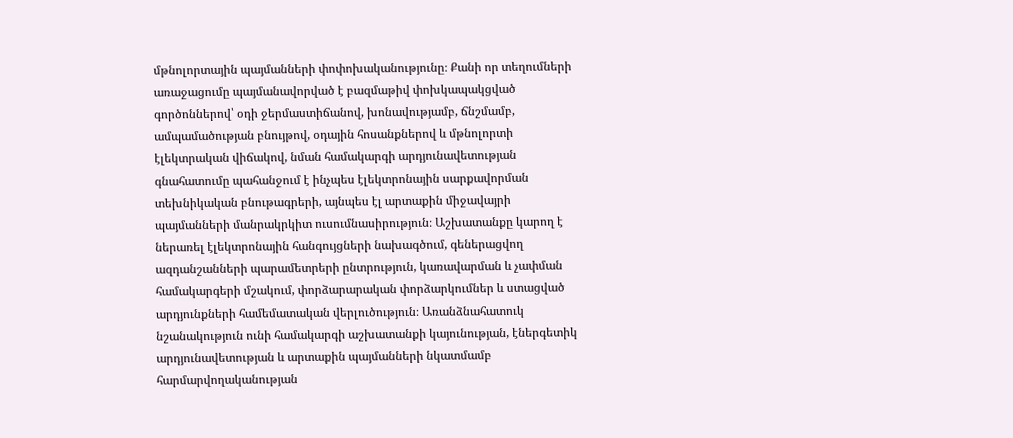մթնոլորտային պայմանների փոփոխականությունը։ Քանի որ տեղումների առաջացումը պայմանավորված է բազմաթիվ փոխկապակցված գործոններով՝ օդի ջերմաստիճանով, խոնավությամբ, ճնշմամբ, ամպամածության բնույթով, օդային հոսանքներով և մթնոլորտի էլեկտրական վիճակով, նման համակարգի արդյունավետության գնահատումը պահանջում է ինչպես էլեկտրոնային սարքավորման տեխնիկական բնութագրերի, այնպես էլ արտաքին միջավայրի պայմանների մանրակրկիտ ուսումնասիրություն։ Աշխատանքը կարող է ներառել էլեկտրոնային հանգույցների նախագծում, գեներացվող ազդանշանների պարամետրերի ընտրություն, կառավարման և չափման համակարգերի մշակում, փորձարարական փորձարկումներ և ստացված արդյունքների համեմատական վերլուծություն։ Առանձնահատուկ նշանակություն ունի համակարգի աշխատանքի կայունության, էներգետիկ արդյունավետության և արտաքին պայմանների նկատմամբ հարմարվողականության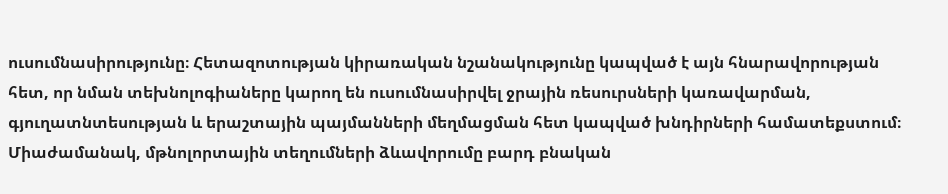ուսումնասիրությունը։ Հետազոտության կիրառական նշանակությունը կապված է այն հնարավորության հետ, որ նման տեխնոլոգիաները կարող են ուսումնասիրվել ջրային ռեսուրսների կառավարման, գյուղատնտեսության և երաշտային պայմանների մեղմացման հետ կապված խնդիրների համատեքստում։ Միաժամանակ, մթնոլորտային տեղումների ձևավորումը բարդ բնական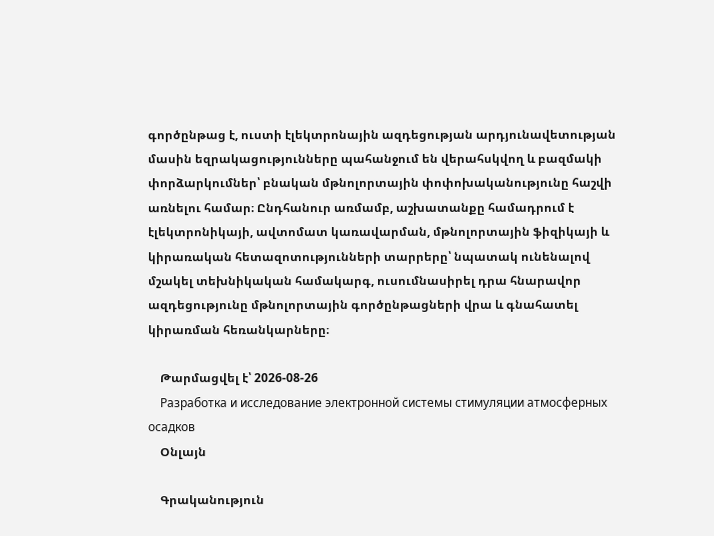գործընթաց է, ուստի էլեկտրոնային ազդեցության արդյունավետության մասին եզրակացությունները պահանջում են վերահսկվող և բազմակի փորձարկումներ՝ բնական մթնոլորտային փոփոխականությունը հաշվի առնելու համար։ Ընդհանուր առմամբ, աշխատանքը համադրում է էլեկտրոնիկայի, ավտոմատ կառավարման, մթնոլորտային ֆիզիկայի և կիրառական հետազոտությունների տարրերը՝ նպատակ ունենալով մշակել տեխնիկական համակարգ, ուսումնասիրել դրա հնարավոր ազդեցությունը մթնոլորտային գործընթացների վրա և գնահատել կիրառման հեռանկարները։

    Թարմացվել է՝ 2026-08-26
    Разработка и исследование электронной системы стимуляции атмосферных осадков
    Օնլայն

    Գրականություն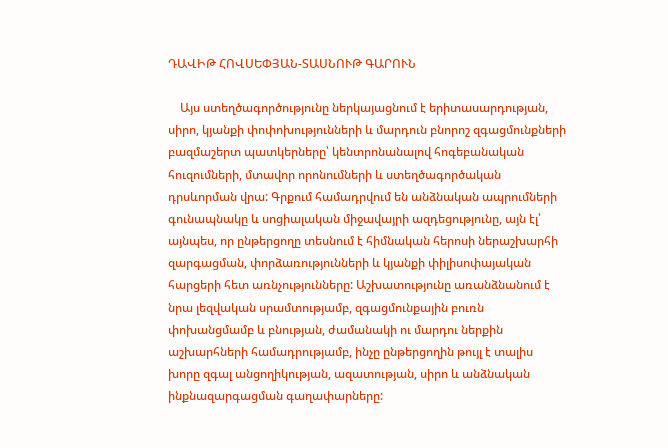ԴԱՎԻԹ ՀՈՎՍԵՓՅԱՆ-ՏԱՍՆՈՒԹ ԳԱՐՈՒՆ

    Այս ստեղծագործությունը ներկայացնում է երիտասարդության, սիրո, կյանքի փոփոխությունների և մարդուն բնորոշ զգացմունքների բազմաշերտ պատկերները՝ կենտրոնանալով հոգեբանական հուզումների, մտավոր որոնումների և ստեղծագործական դրսևորման վրա: Գրքում համադրվում են անձնական ապրումների գունապնակը և սոցիալական միջավայրի ազդեցությունը, այն էլ՝ այնպես, որ ընթերցողը տեսնում է հիմնական հերոսի ներաշխարհի զարգացման, փորձառությունների և կյանքի փիլիսոփայական հարցերի հետ առնչությունները: Աշխատությունը առանձնանում է նրա լեզվական սրամտությամբ, զգացմունքային բուռն փոխանցմամբ և բնության, ժամանակի ու մարդու ներքին աշխարհների համադրությամբ, ինչը ընթերցողին թույլ է տալիս խորը զգալ անցողիկության, ազատության, սիրո և անձնական ինքնազարգացման գաղափարները: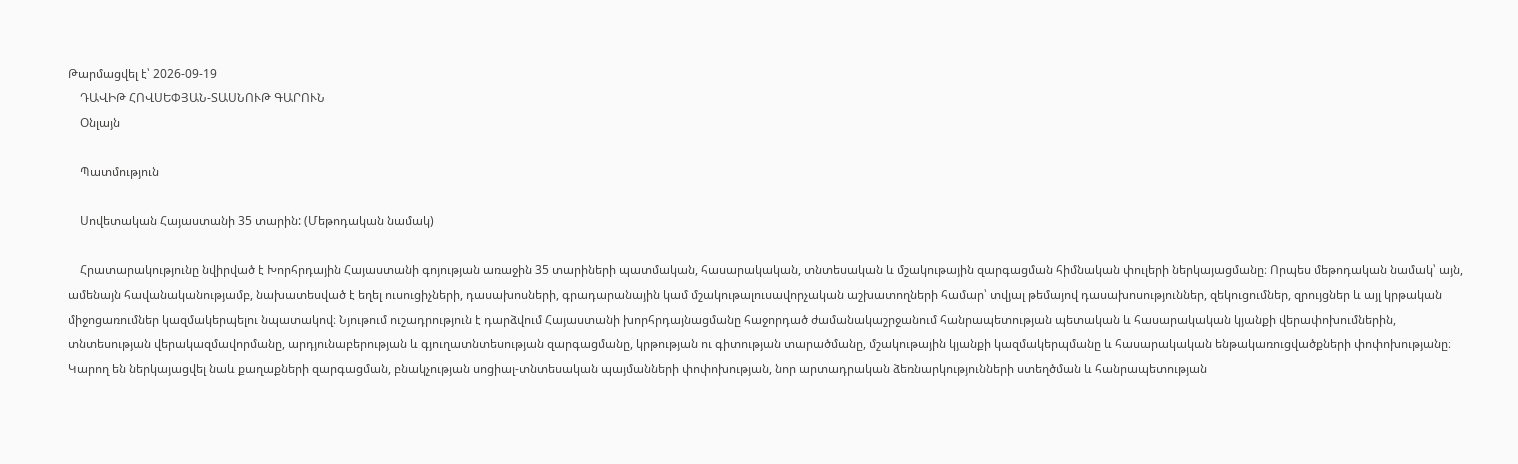Թարմացվել է՝ 2026-09-19
    ԴԱՎԻԹ ՀՈՎՍԵՓՅԱՆ-ՏԱՍՆՈՒԹ ԳԱՐՈՒՆ
    Օնլայն

    Պատմություն

    Սովետական Հայաստանի 35 տարին: (Մեթոդական նամակ)

    Հրատարակությունը նվիրված է Խորհրդային Հայաստանի գոյության առաջին 35 տարիների պատմական, հասարակական, տնտեսական և մշակութային զարգացման հիմնական փուլերի ներկայացմանը։ Որպես մեթոդական նամակ՝ այն, ամենայն հավանականությամբ, նախատեսված է եղել ուսուցիչների, դասախոսների, գրադարանային կամ մշակութալուսավորչական աշխատողների համար՝ տվյալ թեմայով դասախոսություններ, զեկուցումներ, զրույցներ և այլ կրթական միջոցառումներ կազմակերպելու նպատակով։ Նյութում ուշադրություն է դարձվում Հայաստանի խորհրդայնացմանը հաջորդած ժամանակաշրջանում հանրապետության պետական և հասարակական կյանքի վերափոխումներին, տնտեսության վերակազմավորմանը, արդյունաբերության և գյուղատնտեսության զարգացմանը, կրթության ու գիտության տարածմանը, մշակութային կյանքի կազմակերպմանը և հասարակական ենթակառուցվածքների փոփոխությանը։ Կարող են ներկայացվել նաև քաղաքների զարգացման, բնակչության սոցիալ-տնտեսական պայմանների փոփոխության, նոր արտադրական ձեռնարկությունների ստեղծման և հանրապետության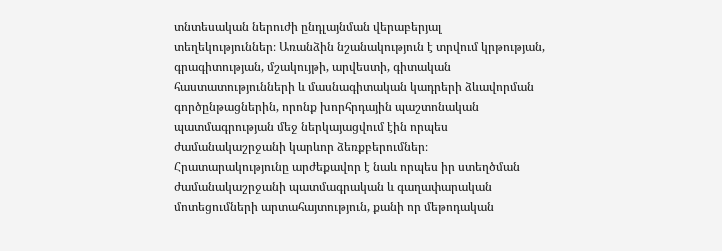տնտեսական ներուժի ընդլայնման վերաբերյալ տեղեկություններ։ Առանձին նշանակություն է տրվում կրթության, գրագիտության, մշակույթի, արվեստի, գիտական հաստատությունների և մասնագիտական կադրերի ձևավորման գործընթացներին, որոնք խորհրդային պաշտոնական պատմագրության մեջ ներկայացվում էին որպես ժամանակաշրջանի կարևոր ձեռքբերումներ։ Հրատարակությունը արժեքավոր է նաև որպես իր ստեղծման ժամանակաշրջանի պատմագրական և գաղափարական մոտեցումների արտահայտություն, քանի որ մեթոդական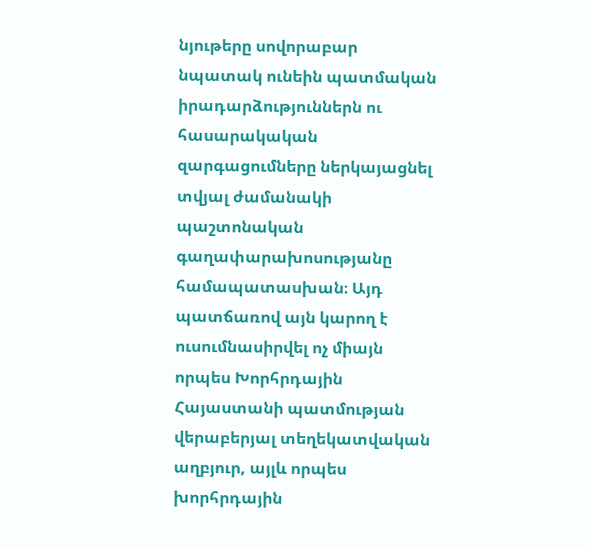նյութերը սովորաբար նպատակ ունեին պատմական իրադարձություններն ու հասարակական զարգացումները ներկայացնել տվյալ ժամանակի պաշտոնական գաղափարախոսությանը համապատասխան։ Այդ պատճառով այն կարող է ուսումնասիրվել ոչ միայն որպես Խորհրդային Հայաստանի պատմության վերաբերյալ տեղեկատվական աղբյուր, այլև որպես խորհրդային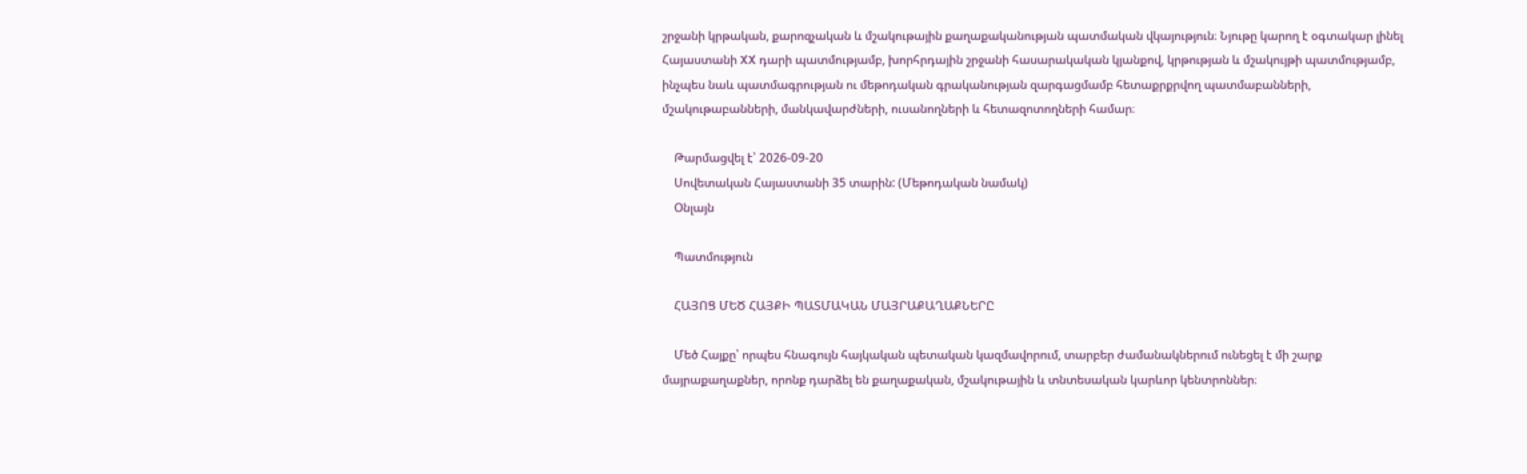շրջանի կրթական, քարոզչական և մշակութային քաղաքականության պատմական վկայություն։ Նյութը կարող է օգտակար լինել Հայաստանի XX դարի պատմությամբ, խորհրդային շրջանի հասարակական կյանքով, կրթության և մշակույթի պատմությամբ, ինչպես նաև պատմագրության ու մեթոդական գրականության զարգացմամբ հետաքրքրվող պատմաբանների, մշակութաբանների, մանկավարժների, ուսանողների և հետազոտողների համար։

    Թարմացվել է՝ 2026-09-20
    Սովետական Հայաստանի 35 տարին: (Մեթոդական նամակ)
    Օնլայն

    Պատմություն

    ՀԱՅՈՑ ՄԵԾ ՀԱՅՔԻ ՊԱՏՄԱԿԱՆ ՄԱՅՐԱՔԱՂԱՔՆԵՐԸ

    Մեծ Հայքը՝ որպես հնագույն հայկական պետական կազմավորում, տարբեր ժամանակներում ունեցել է մի շարք մայրաքաղաքներ, որոնք դարձել են քաղաքական, մշակութային և տնտեսական կարևոր կենտրոններ։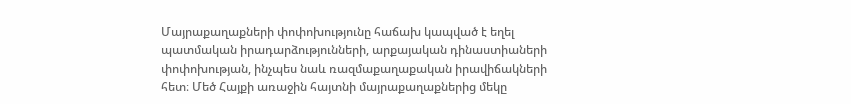Մայրաքաղաքների փոփոխությունը հաճախ կապված է եղել պատմական իրադարձությունների, արքայական դինաստիաների փոփոխության, ինչպես նաև ռազմաքաղաքական իրավիճակների հետ։ Մեծ Հայքի առաջին հայտնի մայրաքաղաքներից մեկը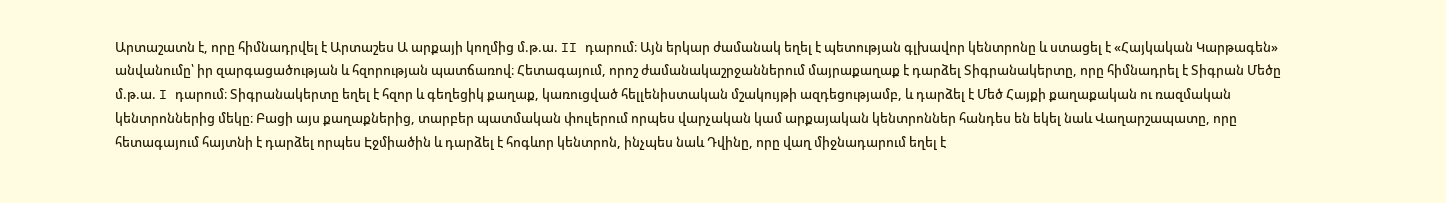Արտաշատն է, որը հիմնադրվել է Արտաշես Ա արքայի կողմից մ.թ.ա. II դարում։ Այն երկար ժամանակ եղել է պետության գլխավոր կենտրոնը և ստացել է «Հայկական Կարթագեն» անվանումը՝ իր զարգացածության և հզորության պատճառով։ Հետագայում, որոշ ժամանակաշրջաններում մայրաքաղաք է դարձել Տիգրանակերտը, որը հիմնադրել է Տիգրան Մեծը մ.թ.ա. I դարում։ Տիգրանակերտը եղել է հզոր և գեղեցիկ քաղաք, կառուցված հելլենիստական մշակույթի ազդեցությամբ, և դարձել է Մեծ Հայքի քաղաքական ու ռազմական կենտրոններից մեկը։ Բացի այս քաղաքներից, տարբեր պատմական փուլերում որպես վարչական կամ արքայական կենտրոններ հանդես են եկել նաև Վաղարշապատը, որը հետագայում հայտնի է դարձել որպես Էջմիածին և դարձել է հոգևոր կենտրոն, ինչպես նաև Դվինը, որը վաղ միջնադարում եղել է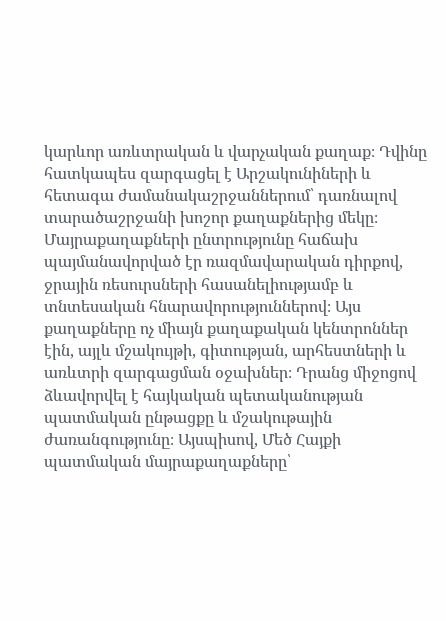կարևոր առևտրական և վարչական քաղաք։ Դվինը հատկապես զարգացել է Արշակունիների և հետագա ժամանակաշրջաններում՝ դառնալով տարածաշրջանի խոշոր քաղաքներից մեկը։ Մայրաքաղաքների ընտրությունը հաճախ պայմանավորված էր ռազմավարական դիրքով, ջրային ռեսուրսների հասանելիությամբ և տնտեսական հնարավորություններով։ Այս քաղաքները ոչ միայն քաղաքական կենտրոններ էին, այլև մշակույթի, գիտության, արհեստների և առևտրի զարգացման օջախներ։ Դրանց միջոցով ձևավորվել է հայկական պետականության պատմական ընթացքը և մշակութային ժառանգությունը։ Այսպիսով, Մեծ Հայքի պատմական մայրաքաղաքները՝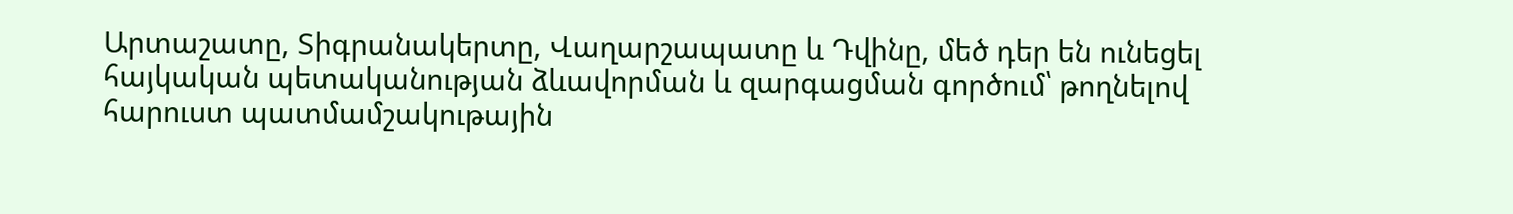Արտաշատը, Տիգրանակերտը, Վաղարշապատը և Դվինը, մեծ դեր են ունեցել հայկական պետականության ձևավորման և զարգացման գործում՝ թողնելով հարուստ պատմամշակութային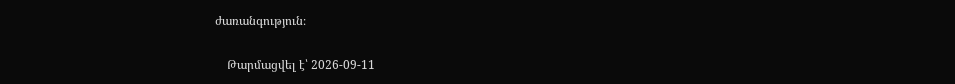ժառանգություն։

    Թարմացվել է՝ 2026-09-11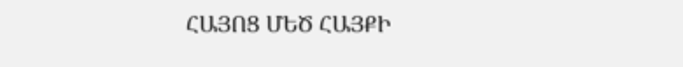ՀԱՅՈՑ ՄԵԾ ՀԱՅՔԻ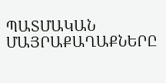ՊԱՏՄԱԿԱՆ ՄԱՅՐԱՔԱՂԱՔՆԵՐԸ